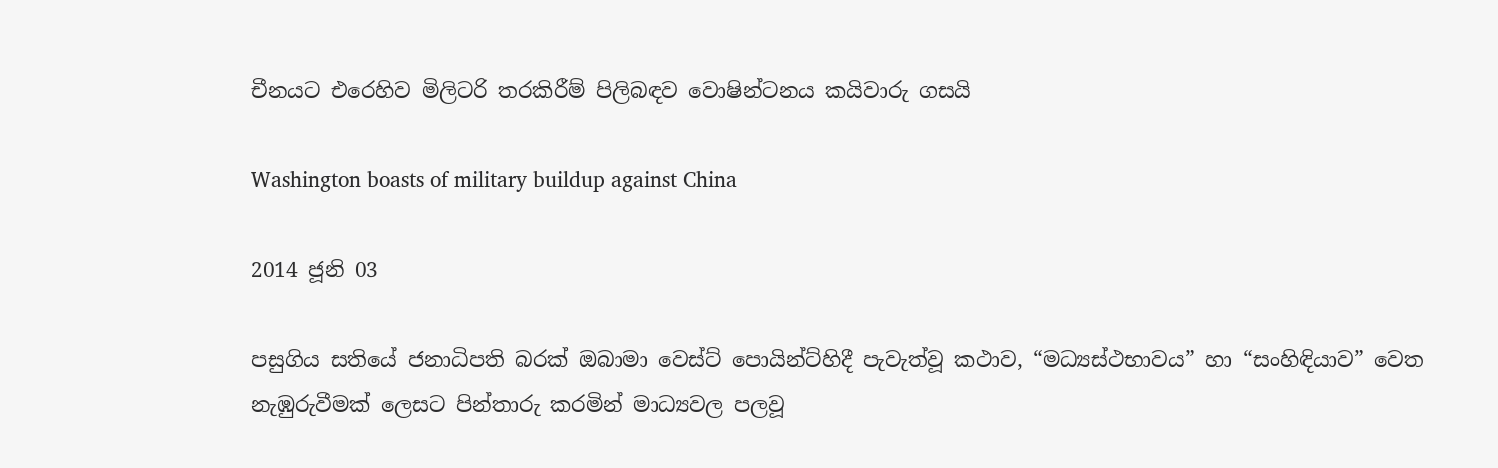චීනයට එරෙහිව මිලිටරි තරකිරීම් පිලිබඳව වොෂින්ටනය කයිවාරු ගසයි

Washington boasts of military buildup against China

2014 ජූනි 03

පසුගිය සතියේ ජනාධිපති බරක් ඔබාමා වෙස්ට් පොයින්ට්හිදී පැවැත්වූ කථාව, “මධ්‍යස්ථභාවය” හා “සංහිඳියාව” වෙත නැඹුරුවීමක් ලෙසට පින්තාරු කරමින් මාධ්‍යවල පලවූ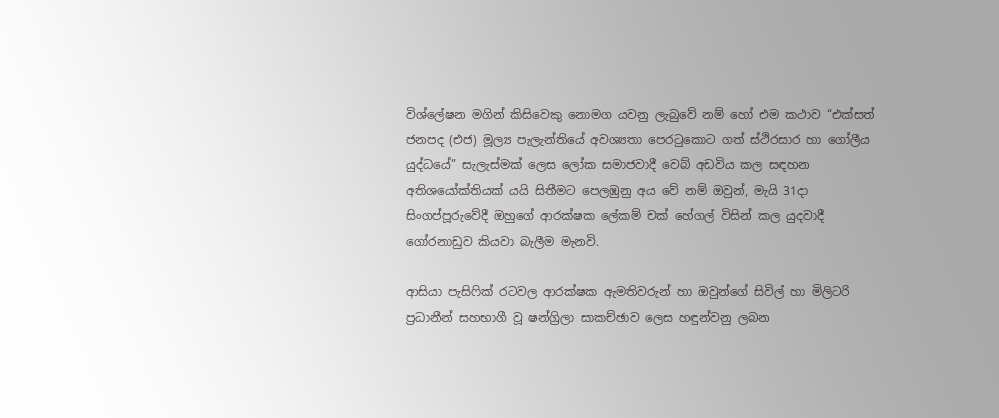විශ්ලේෂන මගින් කිසිවෙකු නොමග යවනු ලැබුවේ නම් හෝ එම කථාව “එක්සත් ජනපද (එජ) මූල්‍ය පැලැන්තියේ අවශ්‍යතා පෙරටුකොට ගත් ස්ථිරසාර හා ගෝලීය යුද්ධයේ” සැලැස්මක් ලෙස ලෝක සමාජවාදී වෙබ් අඩවිය කල සඳහන අතිශයෝක්තියක් යයි සිතීමට පෙලඹුනු අය වේ නම් ඔවුන්, මැයි 31දා සිංගප්පූරුවේදී ඔහුගේ ආරක්ෂක ලේකම් චක් හේගල් විසින් කල යුදවාදී ගෝරනාඩුව කියවා බැලීම මැනවි.

ආසියා පැසිෆික් රටවල ආරක්ෂක ඇමතිවරුන් හා ඔවුන්ගේ සිවිල් හා මිලිටරි ප්‍රධානීන් සහභාගී වූ ෂන්ග්‍රිලා සාකච්ඡාව ලෙස හඳුන්වනු ලබන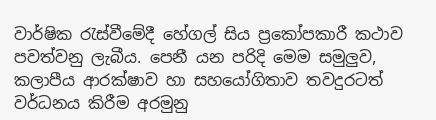වාර්ෂික රැස්වීමේදී හේගල් සිය ප්‍රකෝපකාරී කථාව පවත්වනු ලැබීය. පෙනී යන පරිදි මෙම සමුලුව, කලාපීය ආරක්ෂාව හා සහයෝගිතාව තවදුරටත් වර්ධනය කිරීම අරමුනු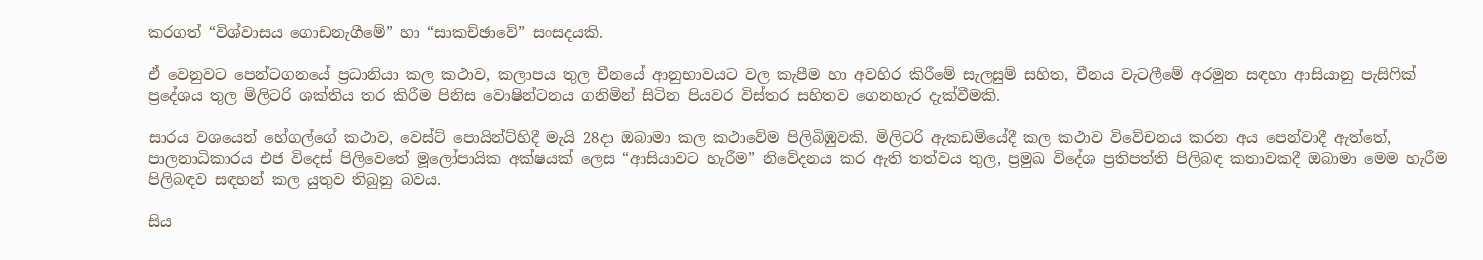කරගත් “විශ්වාසය ගොඩනැගීමේ” හා “සාකච්ඡාවේ” සංසදයකි.

ඒ වෙනුවට පෙන්ටගනයේ ප්‍රධානියා කල කථාව, කලාපය තුල චීනයේ ආනුභාවයට වල කැපීම හා අවහිර කිරීමේ සැලසුම් සහිත, චීනය වැටලීමේ අරමුන සඳහා ආසියානු පැසිෆික් ප්‍රදේශය තුල මිලිටරි ශක්තිය තර කිරීම පිනිස වොෂින්ටනය ගනිමින් සිටින පියවර විස්තර සහිතව ගෙනහැර දැක්වීමකි.

සාරය වශයෙන් හේගල්ගේ කථාව, වෙස්ට් පොයින්ට්හිදී මැයි 28දා ඔබාමා කල කථාවේම පිලිබිඹුවකි. මිලිටරි ඇකඩමියේදී කල කථාව විවේචනය කරන අය පෙන්වාදී ඇත්තේ, පාලනාධිකාරය එජ විදෙස් පිලිවෙතේ මූලෝපායික අක්ෂයක් ලෙස “ආසියාවට හැරීම” නිවේදනය කර ඇති තත්වය තුල, ප්‍රමුඛ විදේශ ප්‍රතිපත්ති පිලිබඳ කතාවකදී ඔබාමා මෙම හැරීම පිලිබඳව සඳහන් කල යුතුව තිබුනු බවය.

සිය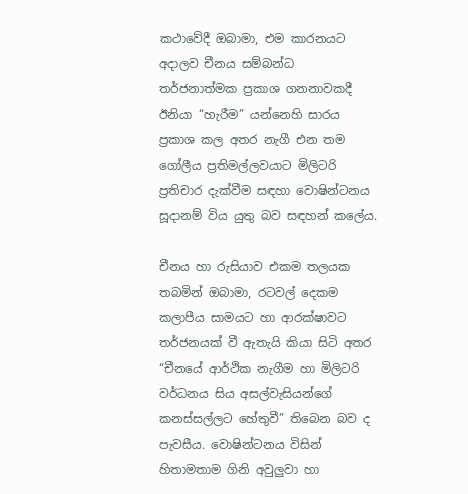කථාවේදී ඔබාමා, එම කාරනයට අදාලව චීනය සම්බන්ධ තර්ජනාත්මක ප්‍රකාශ ගනනාවකදී ඊනියා “හැරීම” යන්නෙහි සාරය ප්‍රකාශ කල අතර නැගී එන තම ගෝලීය ප්‍රතිමල්ලවයාට මිලිටරි ප්‍රතිචාර දැක්වීම සඳහා වොෂින්ටනය සූදානම් විය යුතු බව සඳහන් කලේය.

චීනය හා රුසියාව එකම තලයක තබමින් ඔබාමා, රටවල් දෙකම කලාපීය සාමයට හා ආරක්ෂාවට තර්ජනයක් වී ඇතැයි කියා සිටි අතර “චීනයේ ආර්ථික නැගීම හා මිලිටරි වර්ධනය සිය අසල්වැසියන්ගේ කනස්සල්ලට හේතුවී” තිබෙන බව ද පැවසීය. වොෂින්ටනය විසින් හිතාමතාම ගිනි අවුලුවා හා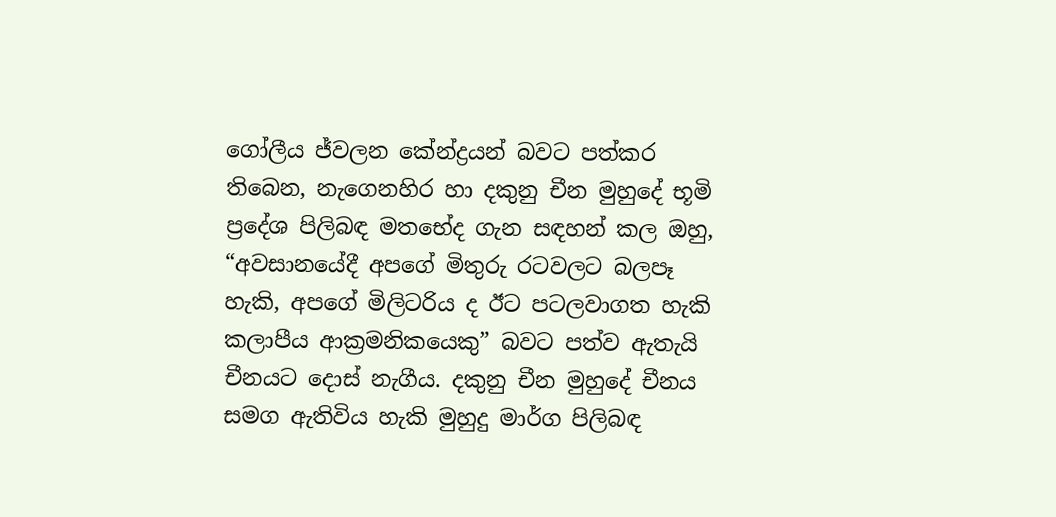ගෝලීය ජ්වලන කේන්ද්‍රයන් බවට පත්කර තිබෙන, නැගෙනහිර හා දකුනු චීන මුහුදේ භූමි ප්‍රදේශ පිලිබඳ මතභේද ගැන සඳහන් කල ඔහු, “අවසානයේදී අපගේ මිතුරු රටවලට බලපෑ හැකි, අපගේ මිලිටරිය ද ඊට පටලවාගත හැකි කලාපීය ආක්‍රමනිකයෙකු” බවට පත්ව ඇතැයි චීනයට දොස් නැගීය. දකුනු චීන මුහුදේ චීනය සමග ඇතිවිය හැකි මුහුදු මාර්ග පිලිබඳ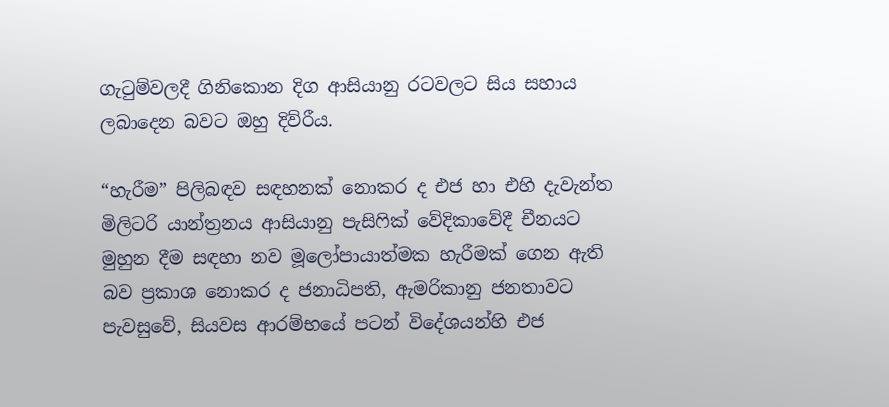ගැටුම්වලදී ගිනිකොන දිග ආසියානු රටවලට සිය සහාය ලබාදෙන බවට ඔහු දිව්රීය.

“හැරීම” පිලිබඳව සඳහනක් නොකර ද එජ හා එහි දැවැන්ත මිලිටරි යාන්ත්‍රනය ආසියානු පැසිෆික් වේදිකාවේදී චීනයට මුහුන දීම සඳහා නව මූලෝපායාත්මක හැරීමක් ගෙන ඇති බව ප්‍රකාශ නොකර ද ජනාධිපති, ඇමරිකානු ජනතාවට පැවසුවේ, සියවස ආරම්භයේ පටන් විදේශයන්හි එජ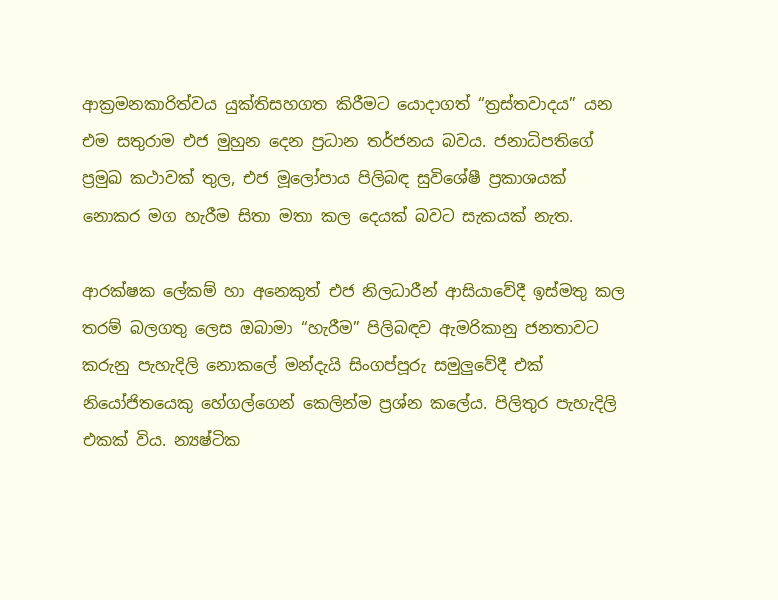ආක්‍රමනකාරිත්වය යුක්තිසහගත කිරීමට යොදාගත් “ත්‍රස්තවාදය” යන එම සතුරාම එජ මුහුන දෙන ප්‍රධාන තර්ජනය බවය. ජනාධිපතිගේ ප්‍රමුඛ කථාවක් තුල, එජ මූලෝපාය පිලිබඳ සුවිශේෂී ප්‍රකාශයක් නොකර මග හැරීම සිතා මතා කල දෙයක් බවට සැකයක් නැත.

ආරක්ෂක ලේකම් හා අනෙකුත් එජ නිලධාරීන් ආසියාවේදී ඉස්මතු කල තරම් බලගතු ලෙස ඔබාමා “හැරීම” පිලිබඳව ඇමරිකානු ජනතාවට කරුනු පැහැදිලි නොකලේ මන්දැයි සිංගප්පූරු සමුලුවේදී එක් නියෝජිතයෙකු හේගල්ගෙන් කෙලින්ම ප්‍රශ්න කලේය. පිලිතුර පැහැදිලි එකක් විය. න්‍යෂ්ටික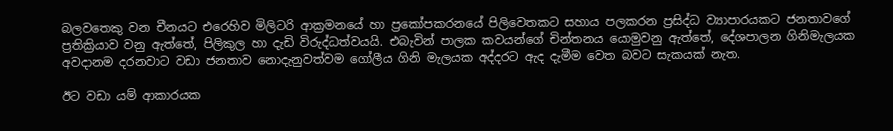බලවතෙකු වන චීනයට එරෙහිව මිලිටරි ආක්‍රමනයේ හා ප්‍රකෝපකරනයේ පිලිවෙතකට සහාය පලකරන ප්‍රසිද්ධ ව්‍යාපාරයකට ජනතාවගේ ප්‍රතික්‍රියාව වනු ඇත්තේ, පිලිකුල හා දැඩි විරුද්ධත්වයයි. එබැවින් පාලක කවයන්ගේ චින්තනය යොමුවනු ඇත්තේ, දේශපාලන ගිනිමැලයක අවදානම දරනවාට වඩා ජනතාව නොදැනුවත්වම ගෝලීය ගිනි මැලයක අද්දරට ඇද දැමීම වෙත බවට සැකයක් නැත.

ඊට වඩා යම් ආකාරයක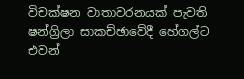විචක්ෂන වාතාවරනයක් පැවති ෂන්ග්‍රිලා සාකච්ඡාවේදී හේගල්ට එවන්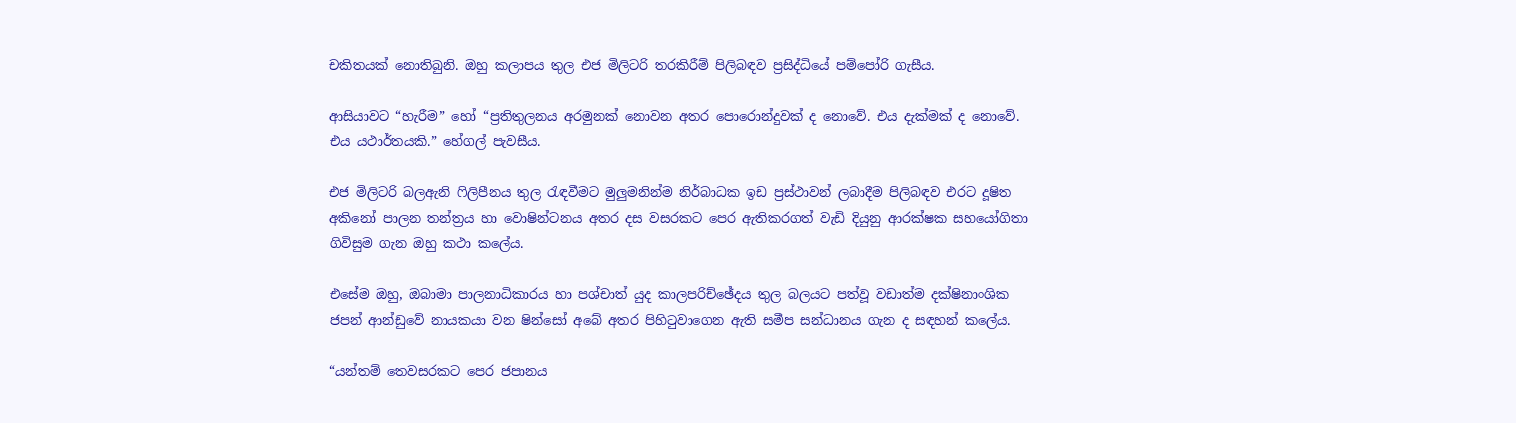චකිතයක් නොතිබුනි. ඔහු කලාපය තුල එජ මිලිටරි තරකිරීම් පිලිබඳව ප්‍රසිද්ධියේ පම්පෝරි ගැසීය.

ආසියාවට “හැරීම” හෝ “ප්‍රතිතුලනය අරමුනක් නොවන අතර පොරොන්දුවක් ද නොවේ. එය දැක්මක් ද නොවේ. එය යථාර්තයකි.” හේගල් පැවසීය.

එජ මිලිටරි බලඇනි ෆිලිපීනය තුල රැඳවීමට මුලුමනින්ම නිර්බාධක ඉඩ ප්‍රස්ථාවන් ලබාදීම පිලිබඳව එරට දූෂිත අකිනෝ පාලන තන්ත්‍රය හා වොෂින්ටනය අතර දස වසරකට පෙර ඇතිකරගත් වැඩි දියුනු ආරක්ෂක සහයෝගිතා ගිවිසුම ගැන ඔහු කථා කලේය.

එසේම ඔහු, ඔබාමා පාලනාධිකාරය හා පශ්චාත් යුද කාලපරිච්ඡේදය තුල බලයට පත්වූ වඩාත්ම දක්ෂිනාංශික ජපන් ආන්ඩුවේ නායකයා වන ෂින්සෝ අබේ අතර පිහිටුවාගෙන ඇති සමීප සන්ධානය ගැන ද සඳහන් කලේය.

“යන්තම් තෙවසරකට පෙර ජපානය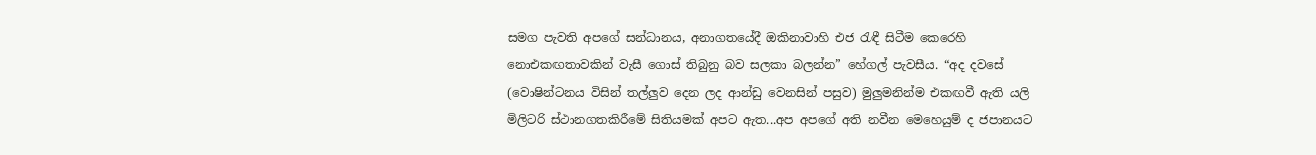සමග පැවති අපගේ සන්ධානය, අනාගතයේදී ඔකිනාවාහි එජ රැඳී සිටීම කෙරෙහි නොඑකඟතාවකින් වැසී ගොස් තිබුනු බව සලකා බලන්න” හේගල් පැවසීය. “අද දවසේ (වොෂින්ටනය විසින් තල්ලුව දෙන ලද ආන්ඩු වෙනසින් පසුව) මුලුමනින්ම එකඟවී ඇති යලි මිලිටරි ස්ථානගතකිරීමේ සිතියමක් අපට ඇත...අප අපගේ අති නවීන මෙහෙයුම් ද ජපානයට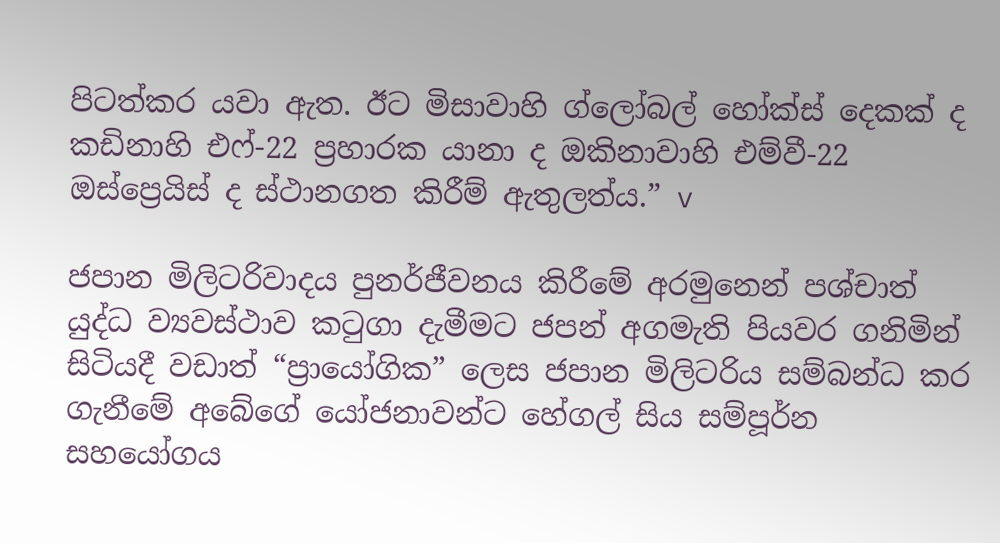පිටත්කර යවා ඇත. ඊට මිසාවාහි ග්ලෝබල් හෝක්ස් දෙකක් ද කඩිනාහි එෆ්-22 ප්‍රහාරක යානා ද ඔකිනාවාහි එම්වී-22 ඔස්ප්‍රෙයිස් ද ස්ථානගත කිරීම් ඇතුලත්ය.” v

ජපාන මිලිටරිවාදය පුනර්ජීවනය කිරීමේ අරමුනෙන් පශ්චාත් යුද්ධ ව්‍යවස්ථාව කටුගා දැමීමට ජපන් අගමැති පියවර ගනිමින් සිටියදී වඩාත් “ප්‍රායෝගික” ලෙස ජපාන මිලිටරිය සම්බන්ධ කර ගැනීමේ අබේගේ යෝජනාවන්ට හේගල් සිය සම්පූර්න සහයෝගය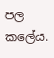පල කලේය.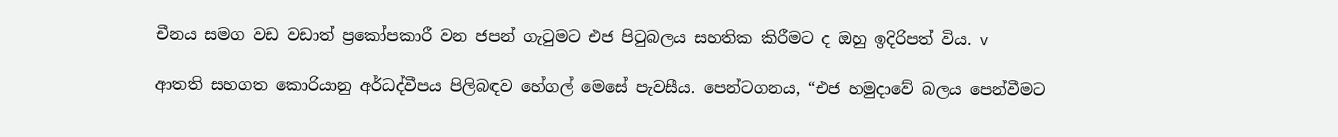චීනය සමග වඩ වඩාත් ප්‍රකෝපකාරී වන ජපන් ගැටුමට එජ පිටුබලය සහතික කිරීමට ද ඔහු ඉදිරිපත් විය. v

ආතති සහගත කොරියානු අර්ධද්වීපය පිලිබඳව හේගල් මෙසේ පැවසීය. පෙන්ටගනය, “එජ හමුදාවේ බලය පෙන්වීමට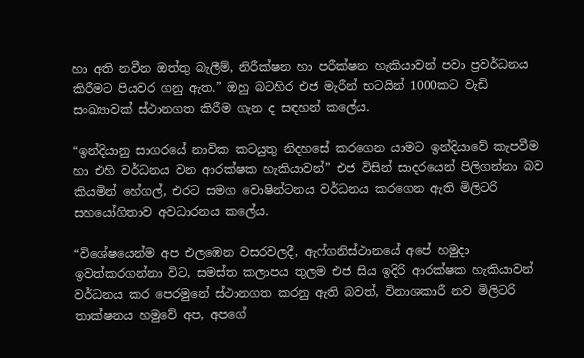හා අති නවීන ඔත්තු බැලීම්, නිරීක්ෂන හා පරීක්ෂන හැකියාවන් පවා ප්‍රවර්ධනය කිරීමට පියවර ගනු ඇත.” ඔහු බටහිර එජ මැරීන් භටයින් 1000කට වැඩි සංඛ්‍යාවක් ස්ථානගත කිරීම ගැන ද සඳහන් කලේය.

“ඉන්දියානු සාගරයේ නාවික කටයුතු නිදහසේ කරගෙන යාමට ඉන්දියාවේ කැපවීම හා එහි වර්ධනය වන ආරක්ෂක හැකියාවන්” එජ විසින් සාදරයෙන් පිලිගන්නා බව කියමින් හේගල්, එරට සමග වොෂින්ටනය වර්ධනය කරගෙන ඇති මිලිටරි සහයෝගිතාව අවධාරනය කලේය.

“විශේෂයෙන්ම අප එලඹෙන වසරවලදී, ඇෆ්ගනිස්ථානයේ අපේ හමුදා ඉවත්කරගන්නා විට, සමස්ත කලාපය තුලම එජ සිය ඉදිරි ආරක්ෂක හැකියාවන් වර්ධනය කර පෙරමුනේ ස්ථානගත කරනු ඇති බවත්, විනාශකාරී නව මිලිටරි තාක්ෂනය හමුවේ අප, අපගේ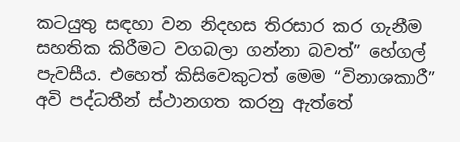කටයුතු සඳහා වන නිදහස තිරසාර කර ගැනීම සහතික කිරීමට වගබලා ගන්නා බවත්” හේගල් පැවසීය. එහෙත් කිසිවෙකුටත් මෙම “විනාශකාරී” අවි පද්ධතීන් ස්ථානගත කරනු ඇත්තේ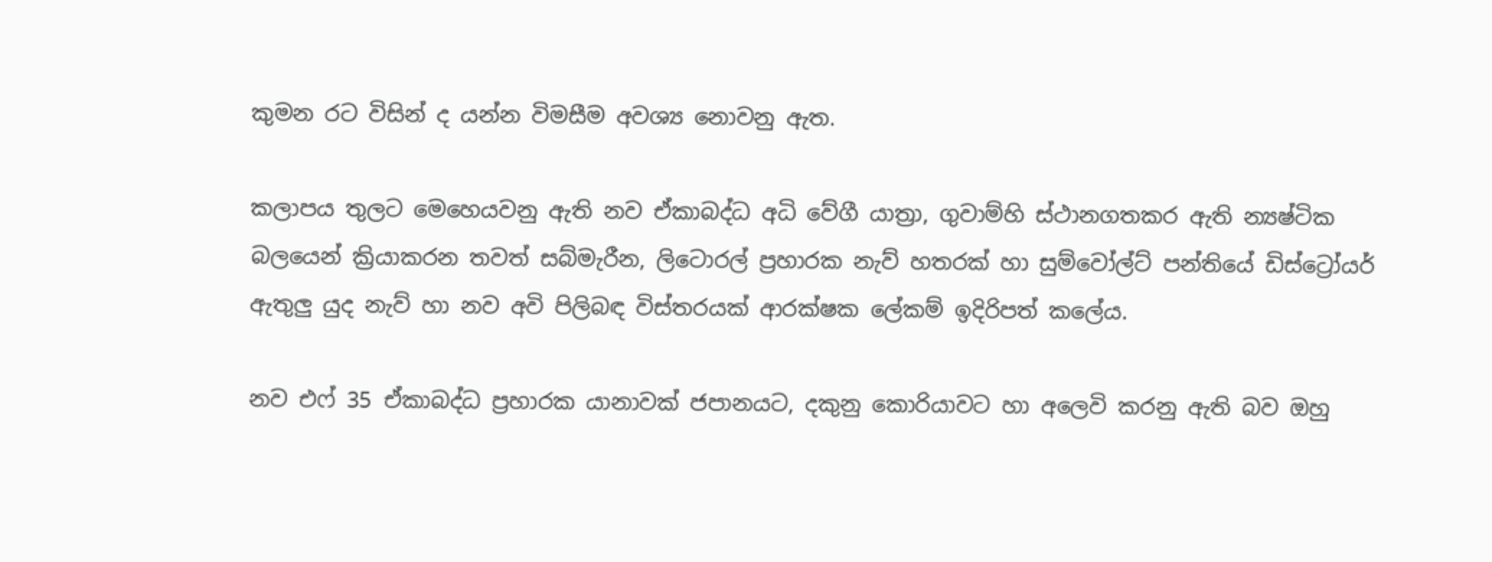කුමන රට විසින් ද යන්න විමසීම අවශ්‍ය නොවනු ඇත.

කලාපය තුලට මෙහෙයවනු ඇති නව ඒකාබද්ධ අධි වේගී යාත්‍රා, ගුවාම්හි ස්ථානගතකර ඇති න්‍යෂ්ටික බලයෙන් ක්‍රියාකරන තවත් සබ්මැරීන, ලිටොරල් ප්‍රහාරක නැව් හතරක් හා සුම්වෝල්ට් පන්තියේ ඩිස්ට්‍රෝයර් ඇතුලු යුද නැව් හා නව අවි පිලිබඳ විස්තරයක් ආරක්ෂක ලේකම් ඉදිරිපත් කලේය.

නව එෆ් 35 ඒකාබද්ධ ප්‍රහාරක යානාවක් ජපානයට, දකුනු කොරියාවට හා අලෙවි කරනු ඇති බව ඔහු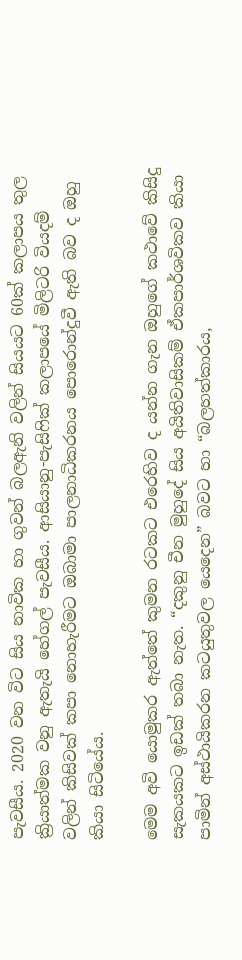පැවසීය. 2020 වන විට සිය නාවික හා ගුවන් බලඇනි වලින් සියයට 60ක් කලාපය තුල ක්‍රියාත්මක වනු ඇතැයි හේගල් පැවසීය. ආසියානු-පැසිෆික් කලාපයේ මිලිටරි වියදම් වලින් කිසිවක් කපා නොහැරීමට ඔබාමා පාලනාධිකරනය පොරොන්දුවී ඇති බව ද ඔහු කියා සිටියේය.

මෙම අවි යොමුකර ඇත්තේ කුමන රටකට එරෙහිව ද යන්න ගැන ඔහුගේ කථාවේ කිසිදු සැකයකට ඉඩක් තබා නැත. “දකුනු චීන මුහුදේ සිය අයිතිවාසිකම් ඒකපාර්ශවිකව කියා පාමින් අස්ථායිකරන කටයුතුවල යෙදෙන” බවට හා “බලහත්කාරය,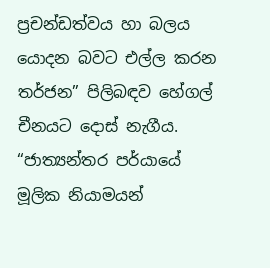ප්‍රචන්ඩත්වය හා බලය යොදන බවට එල්ල කරන තර්ජන” පිලිබඳව හේගල් චීනයට දොස් නැගීය. “ජාත්‍යන්තර පර්යායේ මූලික නියාමයන්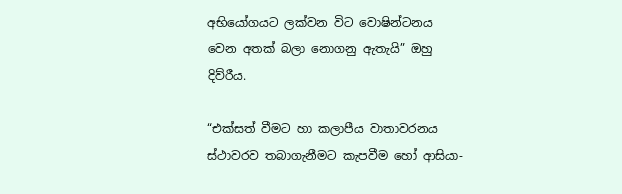අභියෝගයට ලක්වන විට වොෂින්ටනය වෙන අතක් බලා නොගනු ඇතැයි” ඔහු දිව්රීය.

“එක්සත් වීමට හා කලාපීය වාතාවරනය ස්ථාවරව තබාගැනීමට කැපවීම හෝ ආසියා-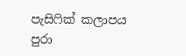පැසිෆික් කලාපය පුරා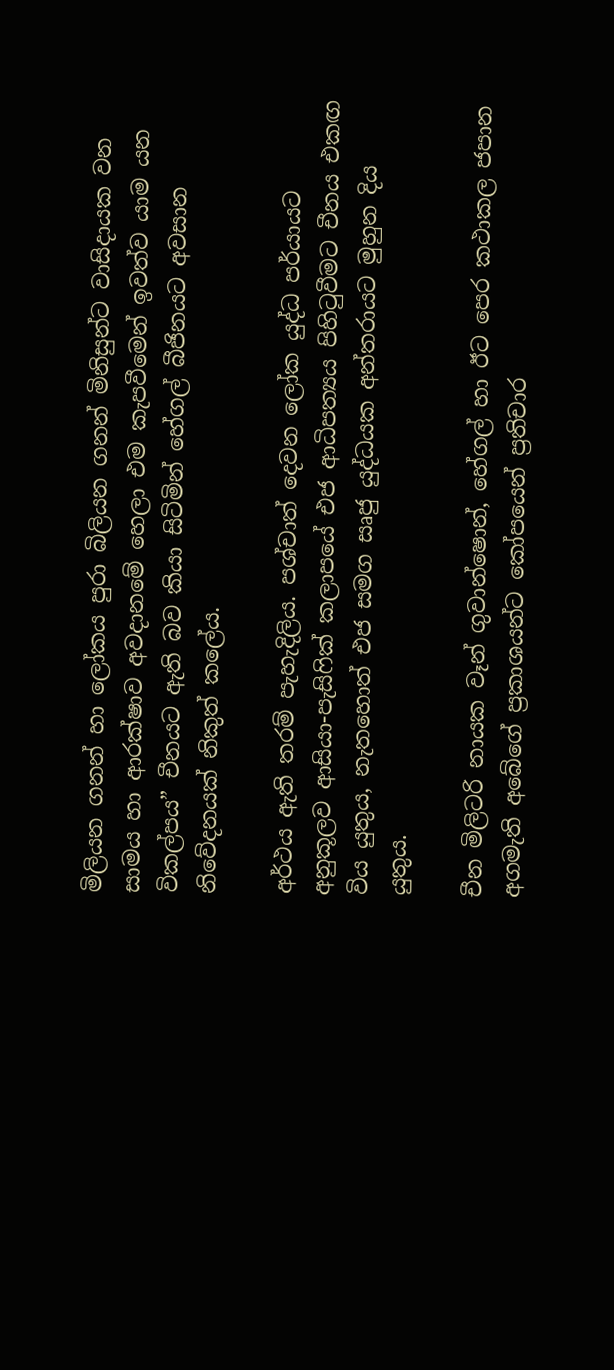මිලියන ගනන් හා ලෝකය පුරා බිලියන ගනන් මිනිසුන්ට වාසිදායක වන සාමය හා ආරක්ෂාව අවදානමේ හෙලා එම කැපවීමෙන් ඉවත්ව යාම යන විකල්පය” චීනයට ඇති බව කියා සිටිමින් හේගල් බීජිනයට අවසාන නිවේදනයක් නිකුත් කලේය.

අර්ථය ඇති තරම් පැහැදිලිය. පශ්චාත් දෙවන ලෝක යුද්ධ පර්යායට අනුකූලව ආසියා-පැසිෆික් කලාපයේ එජ ආධිපත්‍යය පිහිටුවීමට චීනය එකඟ විය යුතුය, නැතහොත් එජ සමග සෘජු යුද්ධයක අන්තරායට මුහුන දිය යුතුය.

චීන මිලිටරි නායක වෑන් ගුවාන්ෂොන්, හේගල් හා ඊට පෙර කථාකල ජපාන අගමැති අබේගේ ප්‍රකාශයන්ට කෝපයෙන් ප්‍රතිචාර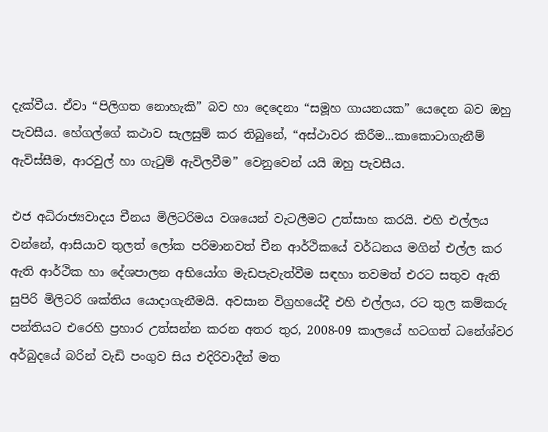දැක්වීය. ඒවා “පිලිගත නොහැකි” බව හා දෙදෙනා “සමූහ ගායනයක” යෙදෙන බව ඔහු පැවසීය. හේගල්ගේ කථාව සැලසුම් කර තිබුනේ, “අස්ථාවර කිරීම...කාකොටාගැනීම් ඇවිස්සීම, ආරවුල් හා ගැටුම් ඇවිලවීම” වෙනුවෙන් යයි ඔහු පැවසීය.

එජ අධිරාජ්‍යවාදය චීනය මිලිටරිමය වශයෙන් වැටලීමට උත්සාහ කරයි. එහි එල්ලය වන්නේ, ආසියාව තුලත් ලෝක පරිමානවත් චීන ආර්ථිකයේ වර්ධනය මගින් එල්ල කර ඇති ආර්ථික හා දේශපාලන අභියෝග මැඩපැවැත්වීම සඳහා තවමත් එරට සතුව ඇති සුපිරි මිලිටරි ශක්තිය යොදාගැනීමයි. අවසාන විග්‍රහයේදී එහි එල්ලය, රට තුල කම්කරු පන්තියට එරෙහි ප්‍රහාර උත්සන්න කරන අතර තුර, 2008-09 කාලයේ හටගත් ධනේශ්වර අර්බුදයේ බරින් වැඩි පංගුව සිය එදිරිවාදීන් මත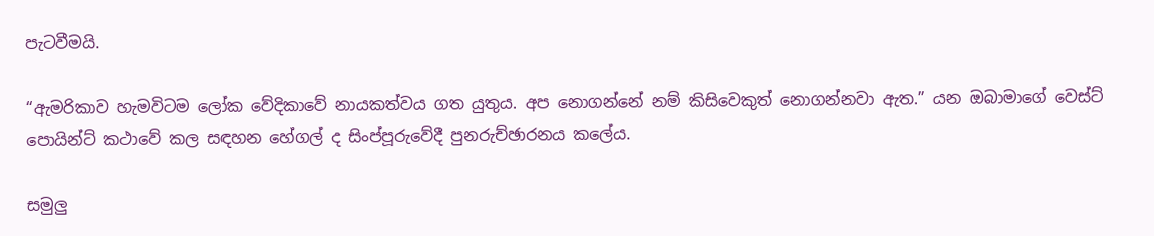පැටවීමයි.

“ඇමරිකාව හැමවිටම ලෝක වේදිකාවේ නායකත්වය ගත යුතුය. අප නොගන්නේ නම් කිසිවෙකුත් නොගන්නවා ඇත.” යන ඔබාමාගේ වෙස්ට් පොයින්ට් කථාවේ කල සඳහන හේගල් ද සිංප්පූරුවේදී පුනරුච්ඡාරනය කලේය.

සමුලු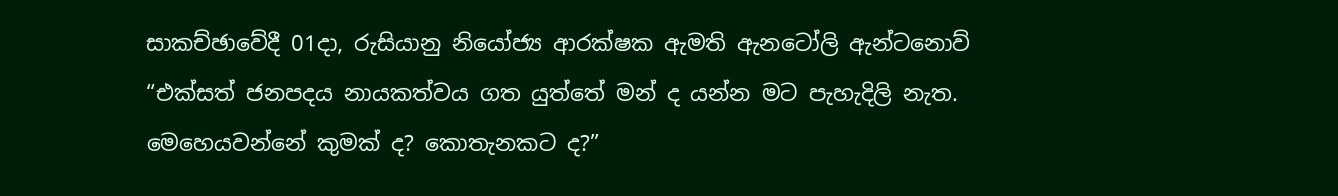සාකච්ඡාවේදී 01දා, රුසියානු නියෝජ්‍ය ආරක්ෂක ඇමති ඇනටෝලි ඇන්ටනොව් “එක්සත් ජනපදය නායකත්වය ගත යුත්තේ මන් ද යන්න මට පැහැදිලි නැත. මෙහෙයවන්නේ කුමක් ද? කොතැනකට ද?”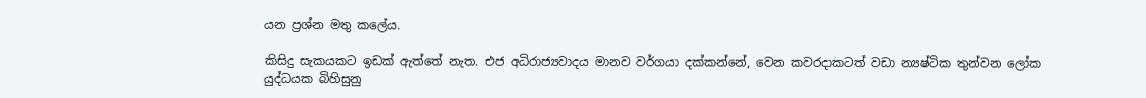යන ප්‍රශ්න මතු කලේය.

කිසිදු සැකයකට ඉඩක් ඇත්තේ නැත. එජ අධිරාජ්‍යවාදය මානව වර්ගයා දක්කන්නේ, වෙන කවරදාකටත් වඩා න්‍යෂ්ටික තුන්වන ලෝක යුද්ධයක බිහිසුනු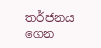තර්ජනය ගෙන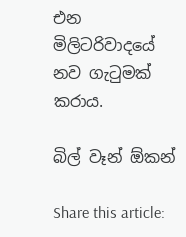එන මිලිටරිවාදයේ නව ගැටුමක් කරාය.

බිල් වෑන් ඕකන්

Share this article: